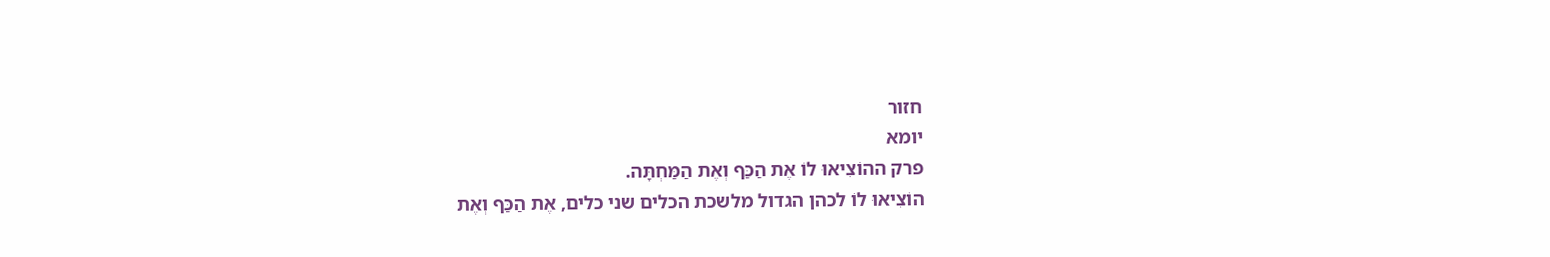חזור
יומא
פרק ההוֹצִיאוּ לוֹ אֶת הַכַּף וְאֶת הַמַּחְתָּה.
הוֹצִיאוּ לוֹ לכהן הגדול מלשכת הכלים שני כלים, אֶת הַכַּף וְאֶת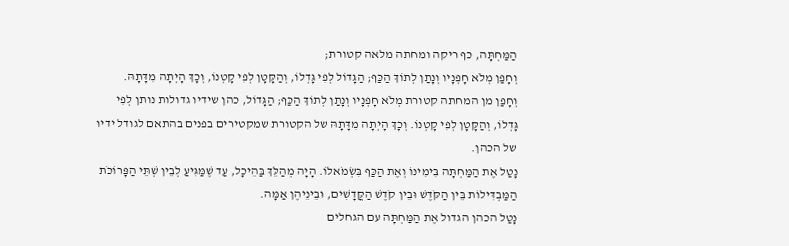הַמַּחְתָּה, כף ריקה ומחתה מלאה קטורת;
וְחָפַן מְלֹא חָפְנָיו וְנָתַן לְתוֹךְ הַכַּף; הַגָּדוֹל לְפִי גָּדְלוֹ, וְהַקָּטָן לְפִי קָטְנוֹ, וְכָךְ הָיְתָה מִדָּתָהּ.
וְחָפַן מן המחתה קטורת מְלֹא חָפְנָיו וְנָתַן לְתוֹךְ הַכַּף; הַגָּדוֹל, כהן שידיו גדולות נותן לְפִי גָּדְלוֹ, וְהַקָּטָן לְפִי קָטְנוֹ. וְכָךְ הָיְתָה מִדָּתָהּ של הקטורת שמקטירים בפנים בהתאם לגודל ידיו של הכהן.
נָטַל אֶת הַמַּחְתָּה בִּימִינוֹ וְאֶת הַכַּף בִּשְׂמֹאלוֹ. הָיָה מְהַלֵּךְ בַּהֵיכָל, עַד שֶׁמַּגִּיעַ לְבֵין שְׁתֵּי הַפָּרוֹכֹת הַמַּבְדִּילוֹת בֵּין הַקֹּדֶשׁ וּבֵין קֹדֶשׁ הַקֳּדָשִׁים, וּבֵינֵיהֶן אַמָּה.
נָטַל הכהן הגדול אֶת הַמַּחְתָּה עם הגחלים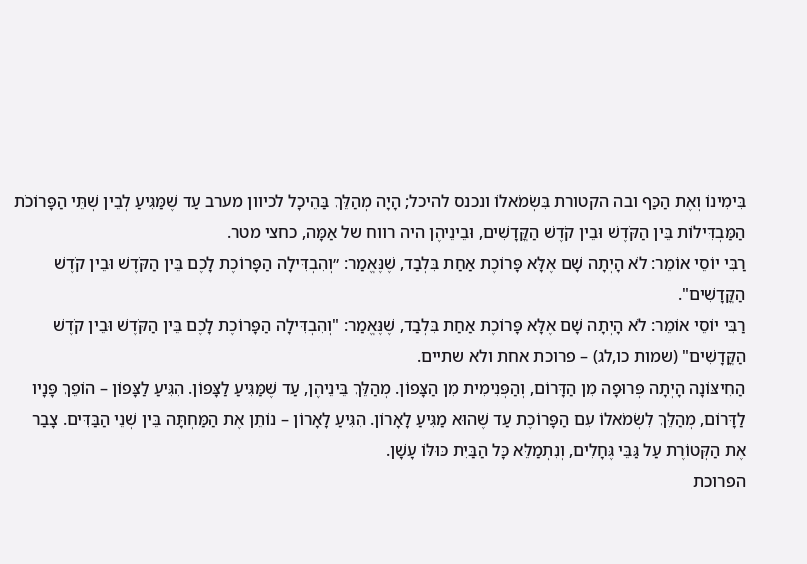בִּימִינוֹ וְאֶת הַכַּף ובה הקטורת בִּשְׂמֹאלוֹ ונכנס להיכל; הָיָה מְהַלֵּךְ בַּהֵיכָל לכיוון מערב עַד שֶׁמַּגִּיעַ לְבֵין שְׁתֵּי הַפָּרוֹכֹת הַמַּבְדִּילוֹת בֵּין הַקֹּדֶשׁ וּבֵין קֹדֶשׁ הַקֳּדָשִׁים, וּבֵינֵיהֶן היה רווח של אַמָּה, כחצי מטר.
רַבִּי יוֹסֵי אוֹמֵר: לֹא הָיְתָה שָׁם אֶלָּא פָּרוֹכֶת אַחַת בִּלְבַד, שֶׁנֶּאֱמַר: ״וְהִבְדִּילָה הַפָּרוֹכֶת לָכֶם בֵּין הַקֹּדֶשׁ וּבֵין קֹדֶשׁ הַקֳּדָשִׁים".
רַבִּי יוֹסֵי אוֹמֵר: לֹא הָיְתָה שָׁם אֶלָּא פָּרוֹכֶת אַחַת בִּלְבַד, שֶׁנֶּאֱמַר: "וְהִבְדִּילָה הַפָּרוֹכֶת לָכֶם בֵּין הַקֹּדֶשׁ וּבֵין קֹדֶשׁ הַקֳּדָשִׁים" (שמות כו,לג) – פרוכת אחת ולא שתיים.
הַחִיצּוֹנָה הָיְתָה פְּרוּפָה מִן הַדָּרוֹם, וְהַפְּנִימִית מִן הַצָּפוֹן. מְהַלֵּךְ בֵּינֵיהֶן, עַד שֶׁמַּגִּיעַ לַצָּפוֹן. הִגִּיעַ לַצָּפוֹן – הוֹפֵךְ פָּנָיו לַדָּרוֹם, מְהַלֵּךְ לִשְׂמֹאלוֹ עִם הַפָּרוֹכֶת עַד שֶׁהוּא מַגִּיעַ לָאָרוֹן. הִגִּיעַ לָאָרוֹן – נוֹתֵן אֶת הַמַּחְתָּה בֵּין שְׁנֵי הַבַּדִּים. צָבַר אֶת הַקְּטוֹרֶת עַל גַּבֵּי גֶּחָלִים, וְנִתְמַלֵּא כָּל הַבַּיִת כּוּלּוֹ עָשָׁן.
הפרוכת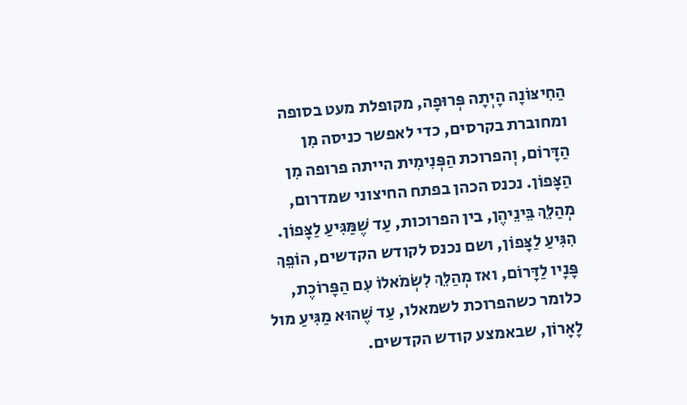הַחִיצּוֹנָה הָיְתָה פְּרוּפָה, מקופלת מעט בסופה ומחוברת בקרסים, כדי לאפשר כניסה מִן הַדָּרוֹם, וְהפרוכת הַפְּנִימִית הייתה פרופה מִן הַצָּפוֹן. נכנס הכהן בפתח החיצוני שמדרום, מְהַלֵּךְ בֵּינֵיהֶן, בין הפרוכות, עַד שֶׁמַּגִּיעַ לַצָּפוֹן. הִגִּיעַ לַצָּפוֹן, ושם נכנס לקודש הקדשים, הוֹפֵךְ פָּנָיו לַדָּרוֹם, ואז מְהַלֵּךְ לִשְׂמֹאלוֹ עִם הַפָּרוֹכֶת, כלומר כשהפרוכת לשמאלו, עַד שֶׁהוּא מַגִּיעַ מול לָאָרוֹן, שבאמצע קודש הקדשים.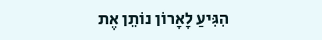הִגִּיעַ לָאָרוֹן נוֹתֵן אֶת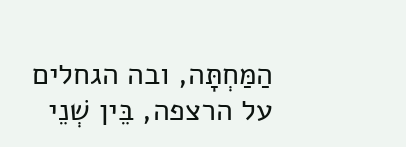הַמַּחְתָּה, ובה הגחלים על הרצפה, בֵּין שְׁנֵי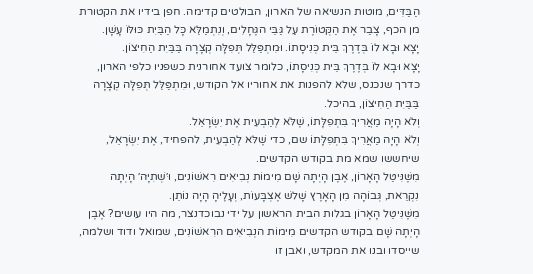הַבַּדִּים, מוטות הנשיאה של הארון, הבולטים קדימה. חפן בידיו את הקטורת מן הכף, צָבַר אֶת הַקְּטוֹרֶת עַל גַּבֵּי הגֶּחָלִים, וְנִתְמַלֵּא כָּל הַבַּיִת כּוּלּוֹ עָשָׁן.
יָצָא וּבָא לוֹ בְּדֶרֶךְ בֵּית כְּנִיסָתוֹ. וּמִתְפַּלֵּל תְּפִלָּה קְצָרָה בַּבַּיִת הַחִיצוֹן.
יָצָא וּבָא לוֹ בְּדֶרֶךְ בֵּית כְּנִיסָתוֹ, כלומר צועד אחורנית כשפניו כלפי הארון, כדרך שנכנס, שלא להפנות את אחוריו אל הקודש, וּמִתְפַּלֵּל תְּפִלָּה קְצָרָה בַּבַּיִת הַחִיצוֹן, בהיכל.
וְלֹא הָיָה מַאֲרִיךְ בִּתְפִלָּתוֹ, שֶׁלֹּא לְהַבְעִית אֶת יִשְׂרָאֵל.
וְלֹא הָיָה מַאֲרִיךְ בִּתְפִלָּתוֹ שם, כדי שֶׁלּא לְהַבְעִית, להפחיד, אֶת יִשְׂרָאֵל, שיחששו שמא מת בקודש הקדשים.
מִשֶּׁנִּיטַּל הָאָרוֹן, אֶבֶן הָיְתָה שָׁם מִימוֹת נְבִיאִים רִאשׁוֹנִים, וּ׳שְׁתִיָּה׳ הָיְתָה נִקְרֵאת, גְּבוֹהָה מִן הָאָרֶץ שָׁלשׁ אֶצְבָּעוֹת, וְעָלֶיהָ הָיָה נוֹתֵן.
מִשֶּׁנִּיטַּל הָאָרוֹן בגלות הבית הראשון על ידי נבוכדנצר, מה היו עושים? אֶבֶן הָיְתָה שָׁם בקודש הקדשים מִימוֹת הנְבִיאִים הרִאשׁוֹנִים, שמואל ודוד ושלמה, שייסדו ובנו את המקדש, ואבן זו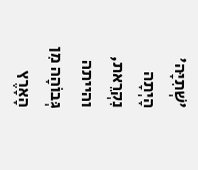'שְׁתִיָּה' הָיְתָה נִקְרֵאת, והייתה גְּבוֹהָה מִן הָאָרֶץ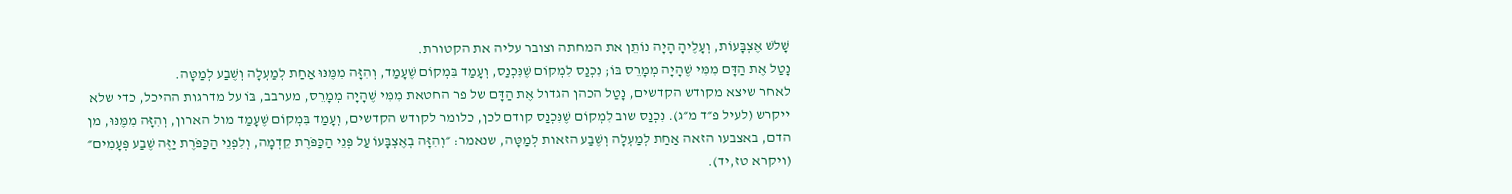שָׁלשׁ אֶצְבָּעוֹת, וְעָלֶיהָ הָיָה נוֹתֵן את המחתה וצובר עליה את הקטורת.
נָטַל אֶת הַדָּם מִמִּי שֶׁהָיָה מְמָרֵס בּוֹ; נִכְנַס לִמְקוֹם שֶׁנִּכְנַס, וְעָמַד בִּמְקוֹם שֶׁעָמַד, וְהִזָּה מִמֶּנּוּ אַחַת לְמַעְלָה וְשֶׁבַע לְמַטָּה.
לאחר שיצא מקודש הקדשים, נָטַל הכהן הגדול אֶת הַדָּם של פר החטאת מִמִּי שֶׁהָיָה מְמָרֵס, מערבב, בּוֹ על מדרגות ההיכל, כדי שלא ייקרש (לעיל פ״ד מ״ג). נִכְנַס שוב לִמְקוֹם שֶׁנִּכְנַס קודם לכן, כלומר לקודש הקדשים, וְעָמַד בִּמְקוֹם שֶׁעָמַד מול הארון, וְהִזָּה מִמֶּנּוּ, מן הדם, באצבעו הזאה אַחַת לְמַעְלָה וְשֶׁבַע הזאות לְמַטָּה, שנאמר: ״וְהִזָּה בְאֶצְבָּעוֹ עַל פְּנֵי הַכַּפֹּרֶת קֵדְמָה, וְלִפְנֵי הַכַּפֹּרֶת יַזֶּה שֶׁבַע פְּעָמִים״ (ויקרא טז,יד).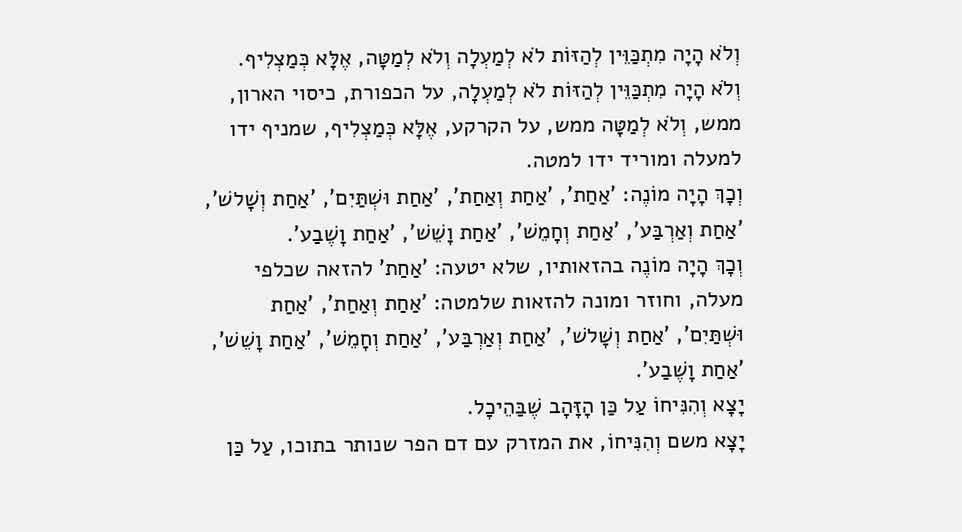וְלֹא הָיָה מִתְכַּוֵּין לְהַזּוֹת לֹא לְמַעְלָה וְלֹא לְמַטָּה, אֶלָּא כְּמַצְלִיף.
וְלֹא הָיָה מִתְכַּוֵּין לְהַזּוֹת לֹא לְמַעְלָה, על הכפורת, כיסוי הארון, ממש, וְלֹא לְמַטָּה ממש, על הקרקע, אֶלָּא כְּמַצְלִיף, שמניף ידו למעלה ומוריד ידו למטה.
וְכָךְ הָיָה מוֹנֶה: 'אַחַת', 'אַחַת וְאַחַת', 'אַחַת וּשְׁתַּיִם', 'אַחַת וְשָׁלשׁ', 'אַחַת וְאַרְבַּע', 'אַחַת וְחָמֵשׁ', 'אַחַת וָשֵׁשׁ', 'אַחַת וָשֶׁבַע'.
וְכָךְ הָיָה מוֹנֶה בהזאותיו, שלא יטעה: 'אַחַת' להזאה שכלפי מעלה, וחוזר ומונה להזאות שלמטה: 'אַחַת וְאַחַת', 'אַחַת וּשְׁתַּיִם', 'אַחַת וְשָׁלשׁ', 'אַחַת וְאַרְבַּע', 'אַחַת וְחָמֵשׁ', 'אַחַת וָשֵׁשׁ', 'אַחַת וָשֶׁבַע'.
יָצָא וְהִנִּיחוֹ עַל כַּן הָזָּהָב שֶׁבַּהֵיכָל.
יָצָא משם וְהִנִּיחוֹ, את המזרק עם דם הפר שנותר בתוכו, עַל כַּן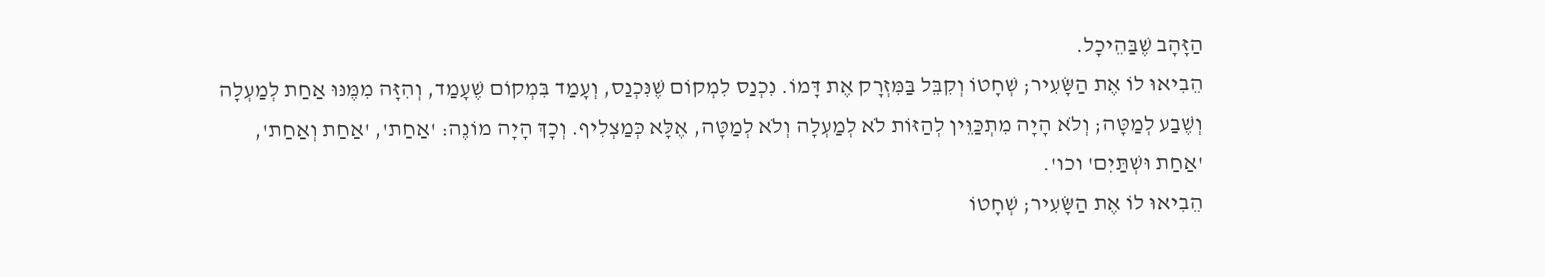הַזָּהָב שֶׁבַּהֵיכָל.
הֵבִיאוּ לוֹ אֶת הַשָּׂעִיר; שְׁחָטוֹ וְקִבֵּל בַּמִּזְרָק אֶת דָּמוֹ. נִכְנַס לִמְקוֹם שֶׁנִּכְנַס, וְעָמַד בִּמְקוֹם שֶׁעָמַד, וְהִזָּה מִמֶּנּוּ אַחַת לְמַעְלָה וְשֶׁבַע לְמַטָּה; וְלֹא הָיָה מִתְכַּוֵּין לְהַזּוֹת לֹא לְמַעְלָה וְלֹא לְמַטָּה, אֶלָּא כְּמַצְלִיף. וְכָךְ הָיָה מוֹנֶה: 'אַחַת', 'אַחַת וְאַחַת', 'אַחַת וּשְׁתַּיִם' וכו'.
הֵבִיאוּ לוֹ אֶת הַשָּׂעִיר; שְׁחָטוֹ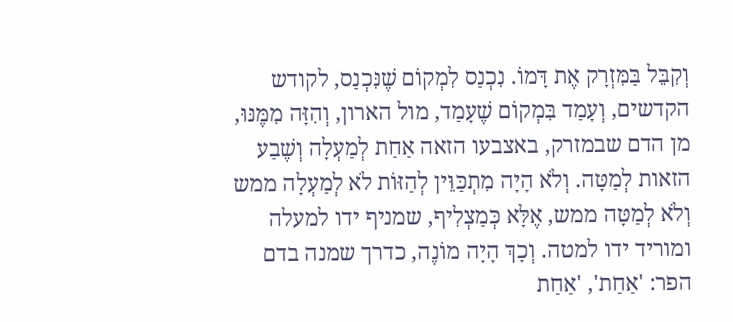וְקִבֵּל בַּמִּזְרָק אֶת דָּמוֹ. נִכְנַס לִמְקוֹם שֶׁנִּכְנַס, לקודש הקדשים, וְעָמַד בִּמְקוֹם שֶׁעָמַד, מול הארון, וְהִזָּה מִמֶּנּוּ, מן הדם שבמזרק, באצבעו הזאה אַחַת לְמַעְלָה וְשֶׁבַע הזאות לְמַטָּה. וְלֹא הָיָה מִתְכַּוֵּין לְהַזּוֹת לֹא לְמַעְלָה ממש וְלֹא לְמַטָּה ממש, אֶלָּא כְּמַצְלִיף, שמניף ידו למעלה ומוריד ידו למטה. וְכָךְ הָיָה מוֹנֶה, כדרך שמנה בדם הפר: 'אַחַת', 'אַחַת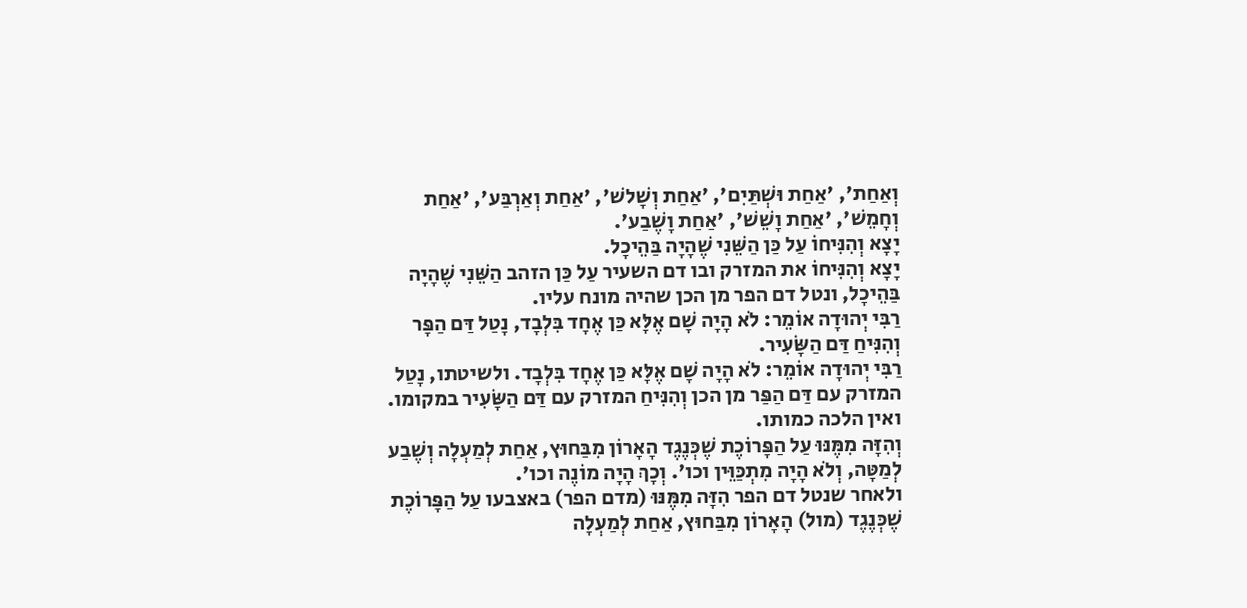וְאַחַת', 'אַחַת וּשְׁתַּיִם', 'אַחַת וְשָׁלשׁ', 'אַחַת וְאַרְבַּע', 'אַחַת וְחָמֵשׁ', 'אַחַת וָשֵׁשׁ', 'אַחַת וָשֶׁבַע'.
יָצָא וְהִנִּיחוֹ עַל כַּן הַשֵּׁנִי שֶׁהָיָה בַּהֵיכָל.
יָצָא וְהִנִּיחוֹ את המזרק ובו דם השעיר עַל כַּן הזהב הַשֵּׁנִי שֶׁהָיָה בַּהֵיכָל, ונטל דם הפר מן הכן שהיה מונח עליו.
רַבִּי יְהוּדָה אוֹמֵר: לֹא הָיָה שָׁם אֶלָּא כַּן אֶחָד בִּלְבָד, נָטַל דַּם הַפָּר וְהִנִּיחַ דַּם הַשָּׂעִיר.
רַבִּי יְהוּדָה אוֹמֵר: לֹא הָיָה שָׁם אֶלָּא כַּן אֶחָד בִּלְבָד. ולשיטתו, נָטַל המזרק עם דַּם הַפַּר מן הכן וְהִנִּיחַ המזרק עם דַּם הַשָּׂעִיר במקומו. ואין הלכה כמותו.
וְהִזָּה מִמֶּנּוּ עַל הַפָּרוֹכֶת שֶׁכְּנֶגֶד הָאָרוֹן מִבַּחוּץ, אַחַת לְמַעְלָה וְשֶׁבַע לְמַטָּה, וְלֹא הָיָה מִתְכַּוֵּין וכו'. וְכָךְ הָיָה מוֹנֶה וכו'.
ולאחר שנטל דם הפר הִזָּה מִמֶּנּוּ (מדם הפר) באצבעו עַל הַפָּרוֹכֶת שֶׁכְּנֶגֶד (מול) הָאָרוֹן מִבַּחוּץ, אַחַת לְמַעְלָה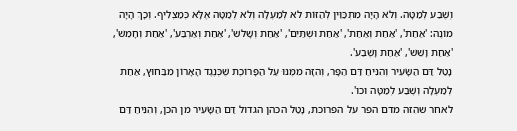וְשֶׁבַע לְמַטָּה. וְלֹא הָיָה מִתְכַּוֵּין לְהַזּוֹת לֹא לְמַעְלָה וְלֹא לְמַטָּה אֶלָּא כְּמַצְלִיף. וְכָךְ הָיָה מוֹנֶה: 'אַחַת', 'אַחַת וְאַחַת', 'אַחַת וּשְׁתַּיִם', 'אַחַת וְשָׁלשׁ', 'אַחַת וְאַרְבַּע', 'אַחַת וְחָמֵשׁ', 'אַחַת וָשֵׁשׁ', 'אַחַת וָשֶׁבַע'.
נָטַל דַּם הַשָּׂעִיר וְהִנִּיחַ דַּם הַפָּר, וְהִזָּה מִמֶּנּוּ עַל הַפָּרוֹכֶת שֶׁכְּנֶגֶד הָאָרוֹן מִבַּחוּץ, אַחַת לְמַעְלָה וְשֶׁבַע לְמַטָּה וכו'.
לאחר שהִזה מדם הפר על הפרוכת, נָטַל הכהן הגדול דַּם הַשָּׂעִיר מן הכן, וְהִנִּיחַ דַּם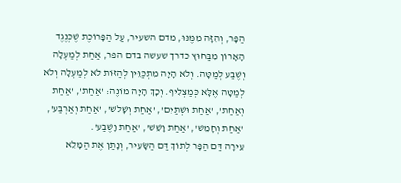הַפָּר, וְהִזָּה מִמֶּנּוּ, מדם השעיר, עַל הַפָּרוֹכֶת שֶׁכְּנֶגֶד הָאָרוֹן מִבַּחוּץ כדרך שעשה בדם הפר, אַחַת לְמַעְלָה וְשֶׁבַע לְמַטָּה. וְלֹא הָיָה מִתְכַּוֵּין לְהַזּוֹת לֹא לְמַעְלָה וְלֹא לְמַטָּה אֶלָּא כְּמַצְלִיף. וְכָךְ הָיָה מוֹנֶה: 'אַחַת', 'אַחַת וְאַחַת', 'אַחַת וּשְׁתַּיִם', 'אַחַת וְשָׁלשׁ', 'אַחַת וְאַרְבַּע', 'אַחַת וְחָמֵשׁ', 'אַחַת וָשֵׁשׁ', 'אַחַת וָשֶׁבַע'.
עֵירָה דַּם הַפָּר לְתוֹךְ דַּם הַשָּׂעִיר, וְנָתַן אֶת הַמָּלֵא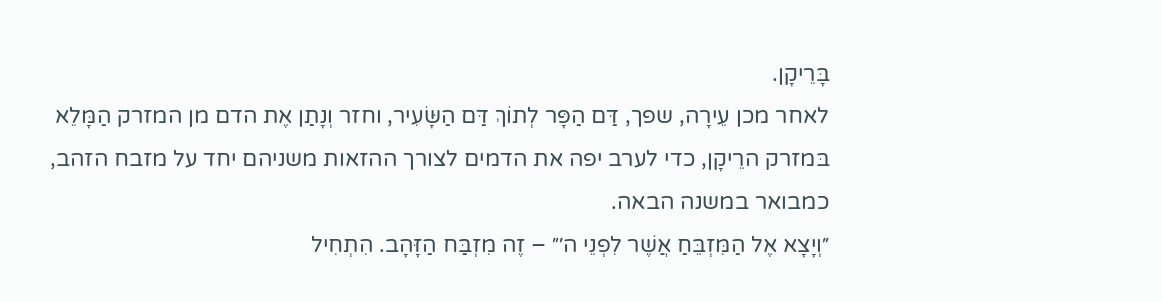בָּרֵיקָן.
לאחר מכן עֵירָה, שפך, דַּם הַפָּר לְתוֹךְ דַּם הַשָּׂעִיר, וחזר וְנָתַן אֶת הדם מן המזרק הַמָּלֵא בּמזרק הרֵיקָן, כדי לערב יפה את הדמים לצורך ההזאות משניהם יחד על מזבח הזהב, כמבואר במשנה הבאה.
״וְיָצָא אֶל הַמִּזְבֵּחַ אֲשֶׁר לִפְנֵי ה׳״ – זֶה מִזְבַּח הַזָּהָב. הִתְחִיל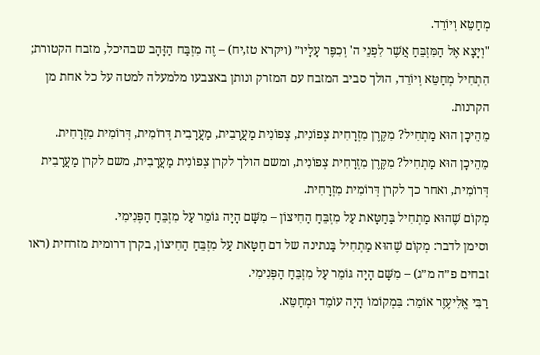מְחַטֵּא וְיוֹרֵד.
"וְיָצָא אֶל הַמִּזְבֵּחַ אֲשֶׁר לִפְנֵי ה' וְכִפֶּר עָלָיו״ (ויקרא טז,יח) – זֶה מִזְבַּח הַזָּהָב שבהיכל, מזבח הקטורת; הִתְחִיל מְחַטֵּא וְיוֹרֵד, הולך סביב המזבח עם המזרק ונותן באצבעו מלמעלה למטה על כל אחת מן הקרנות.
מֵהֵיכָן הוּא מַתְחִיל? מִקֶּרֶן מִזְרָחִית צְפוֹנִית, צְפוֹנִית מַעֲרָבִית, מַעֲרָבִית דְּרוֹמִית, דְּרוֹמִית מִזְרָחִית.
מֵהֵיכָן הוּא מַתְחִיל? מִקֶּרֶן מִזְרָחִית צְפוֹנִית, ומשם הולך לקרן צְפוֹנִית מַעֲרָבִית, משם לקרן מַעֲרָבִית דְּרוֹמִית, ואחר כך לקרן דְּרוֹמִית מִזְרָחִית.
מְקוֹם שֶׁהוּא מַתְחִיל בַּחַטָּאת עַל מִזְבֵּחַ הַחִיצוֹן – מִשָּׁם הָיָה גּוֹמֵר עַל מִזְבֵּחַ הַפְּנִימִי.
וסימן לדבר: מְקוֹם שֶׁהוּא מַתְחִיל בַּנתינה של דם חַטָּאת עַל מִזְבֵּחַ הַחִיצוֹן, בקרן דרומית מזרחית (ראו זבחים פ״ה מ״ג) – מִשָּׁם הָיָה גּוֹמֵר עַל מִזְבֵּחַ הַפְּנִימִי.
רַבִּי אֱלִיעֶזֶר אוֹמֵר: בִּמְקוֹמוֹ הָיָה עוֹמֵד וּמְחַטֵּא.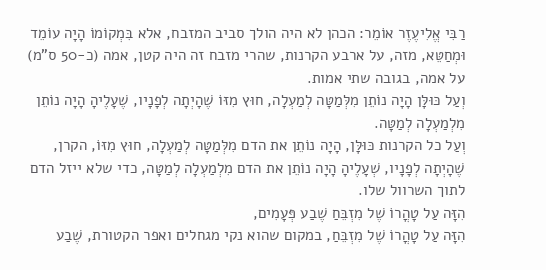רַבִּי אֱלִיעֶזֶר אוֹמֵר: הכהן לא היה הולך סביב המזבח, אלא בִּמְקוֹמוֹ הָיָה עוֹמֵד וּמְחַטֵּא, מזה, על ארבע הקרנות, שהרי מזבח זה היה קטן, אמה (כ-50 ס"מ) על אמה, בגובה שתי אמות.
וְעַל כּוּלָּן הָיָה נוֹתֵן מִלְּמַטָּה לְמַעְלָה, חוּץ מִזּוֹ שֶׁהָיְתָה לְפָנָיו, שֶׁעָלֶיהָ הָיָה נוֹתֵן מִלְמַעְלָה לְמַטָּה.
וְעַל כל הקרנות כּוּלָּן, הָיָה נוֹתֵן את הדם מִלְּמַטָּה לְמַעְלָה, חוּץ מִזּוֹ, הקרן, שֶׁהָיְתָה לְפָנָיו, שְׁעָלֶיהָ הָיָה נוֹתֵן את הדם מִלְמַעְלָה לְמַטָּה, כדי שלא ייזל הדם לתוך השרוול שלו.
הִזָּה עַל טָהֳרוֹ שֶׁל מִזְבֵּחַ שֶׁבַע פְּעָמִים,
הִזָּה עַל טָהֳרוֹ שֶׁל מִזְבֵּחַ, במקום שהוא נקי מגחלים ואפר הקטורת, שֶׁבַע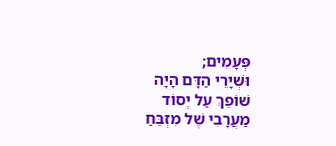פְּעָמִים;
וּשְׁיָרֵי הַדָּם הָיָה שׁוֹפֵךְ עַל יְסוֹד מַעֲרָבִי שֶׁל מִזְבֵּחַ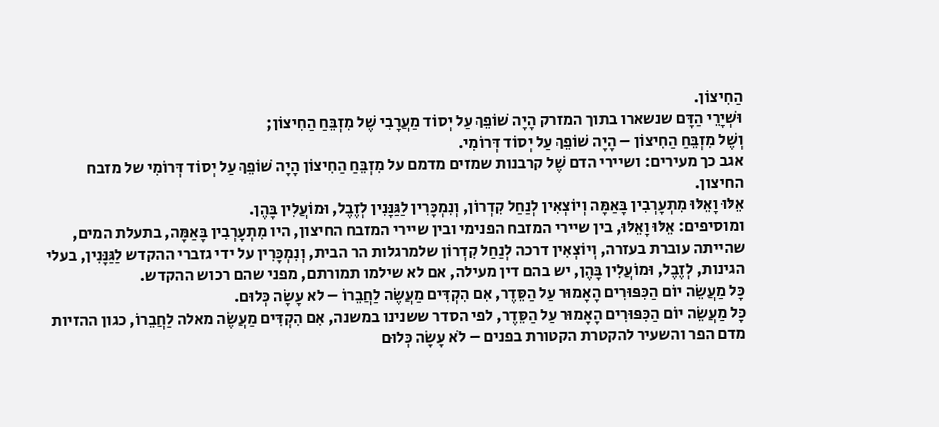הַחִיצוֹן.
וּשְׁיָרֵי הַדָּם שנשארו בתוך המזרק הָיָה שׁוֹפֵךְ עַל יְסוֹד מַעֲרָבִי שֶׁל מִזְבֵּחַ הַחִיצוֹן;
וְשֶׁל מִזְבֵּחַ הַחִיצוֹן – הָיָה שׁוֹפֵךְ עַל יְסוֹד דְּרוֹמִי.
אגב כך מעירים: ושיירי הדם שֶׁל קרבנות שמזים מדמם על מִזְבֵּחַ הַחִיצוֹן הָיָה שׁוֹפֵךְ עַל יְסוֹד דְּרוֹמִי של מזבח החיצון.
אֵלּוּ וָאֵלּוּ מִתְעָרְבִין בָּאַמָּה וְיוֹצְאִין לְנַחַל קִדְרוֹן, וְנִמְכָּרִין לַגַּנָּנִין לְזֶבֶל, וּמוֹעֲלִין בָּהֶן.
ומוסיפים: אֵלּוּ וָאֵלּוּ, בין שיירי המזבח הפנימי ובין שיירי המזבח החיצון, היו מִתְעָרְבִין בָּאַמָּה, בתעלת המים, שהייתה עוברת בעזרה, וְיוֹצְאִין דרכה לְנַחַל קִדְרוֹן שלמרגלות הר הבית, וְנִמְכָּרִין על ידי גזברי ההקדש לַגַּנָּנִין, בעלי הגינות, לְזֶבֶל, וּמוֹעֲלִין בָּהֶן, יש בהם דין מעילה, אם לא שילמו תמורתם, מפני שהם רכוש ההקדש.
כָּל מַעֲשֵׂה יוֹם הַכִּפּוּרִים הָאָמוּר עַל הַסֵּדֶר, אִם הִקְדִּים מַעֲשֶׂה לַחֲבֵרוֹ – לא עָשָׂה כְּלוּם.
כָּל מַעֲשֵׂה יוֹם הַכִּפּוּרִים הָאָמוּר עַל הַסֵּדֶר, לפי הסדר ששנינו במשנה, אִם הִקְדִּים מַעֲשֶׂה מאלה לַחֲבֵרוֹ, כגון ההזיות מדם הפר והשעיר להקטרת הקטורת בפנים – לֹא עָשָׂה כְּלוּם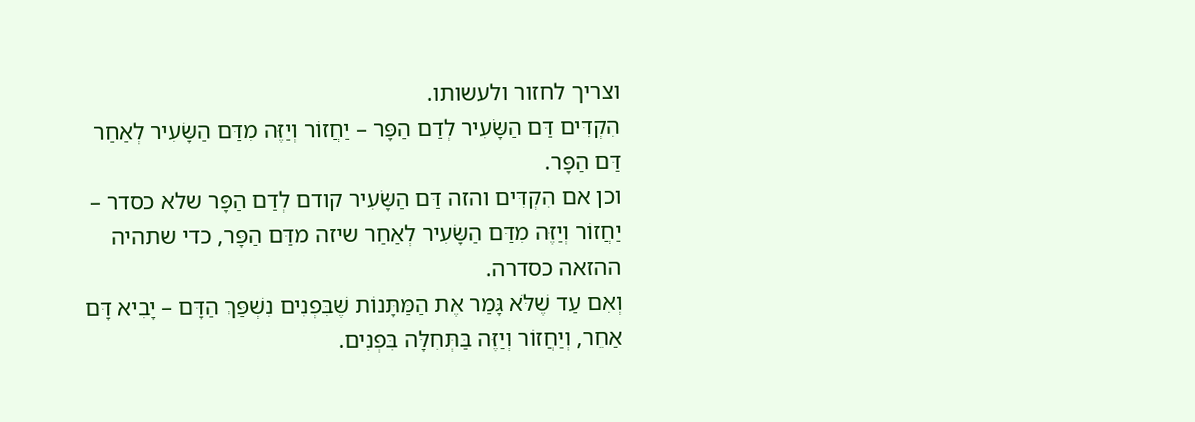וצריך לחזור ולעשותו.
הִקְדִּים דַּם הַשָּׂעִיר לְדַם הַפָּר – יַחֲזוֹר וְיַזֶּה מִדַּם הַשָּׂעִיר לְאַחַר דַּם הַפָּר.
וכן אם הִקְדִּים והזה דַּם הַשָּׂעִיר קודם לְדַם הַפָּר שלא כסדר – יַחֲזוֹר וְיַזֶּה מִדַּם הַשָּׂעִיר לְאַחַר שיזה מדַּם הַפָּר, כדי שתהיה ההזאה כסדרה.
וְאִם עַד שֶׁלֹּא גָּמַר אֶת הַמַּתָּנוֹת שֶׁבִּפְנִים נִשְׁפַּךְ הַדָּם – יָבִיא דָּם אַחֵר, וְיַחֲזוֹר וְיַזֶּה בַּתְּחִלָּה בִּפְנִים.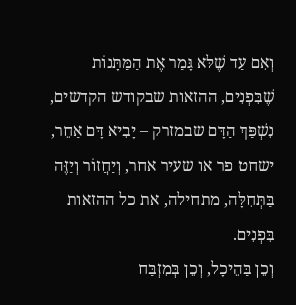וְאִם עַד שֶׁלּא גָּמַר אֶת הַמַּתָּנוֹת שֶׁבִּפְנִים, ההזאות שבקודש הקדשים, נִשְׁפַּךְ הַדָּם שבמזרק – יָבִיא דָּם אַחֵר, ישחט פר או שעיר אחר, וְיַחֲזוֹר וְיַזֶּה בַּתְּחִלָּה, מתחילה, את כל ההזאות בִּפְנִים.
וְכֵן בַּהֵיכָל, וְכֵן בְּמִזְבַּח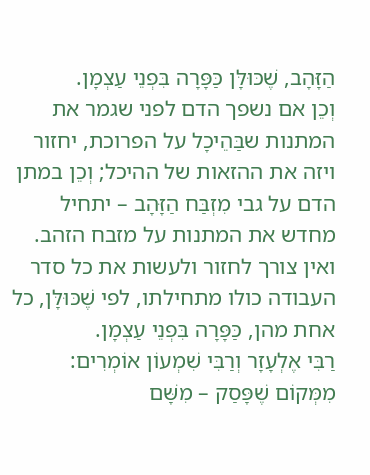הַזָּהָב, שֶׁכּוּלָּן כַּפָּרָה בִּפְנֵי עַצְמָן.
וְכֵן אם נשפך הדם לפני שגמר את המתנות שבַּהֵיכָל על הפרוכת, יחזור ויזה את ההזאות של ההיכל; וְכֵן במתן הדם על גבי מִזְבַּח הַזָּהָב – יתחיל מחדש את המתנות על מזבח הזהב. ואין צורך לחזור ולעשות את כל סדר העבודה כולו מתחילתו, לפי שֶׁכּוּלָּן, כל אחת מהן, כַּפָּרָה בִּפְנֵי עַצְמָן.
רַבִּי אֶלְעָזָר וְרַבִּי שִׁמְעוֹן אוֹמְרִים: מִמְּקוֹם שֶׁפָּסַק – מִשָּׁם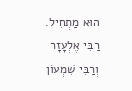הוּא מַתְחִיל.
רַבִּי אֶלְעָזָר וְרַבִּי שִׁמְעוֹן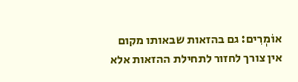אוֹמְרִים: גם בהזאות שבאותו מקום אין צורך לחזור לתחילת ההזאות אלא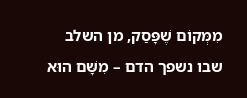מִמְּקוֹם שֶׁפָּסַק, מן השלב שבו נשפך הדם – מִשָּׁם הוּא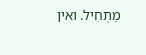מַתְחִיל. ואין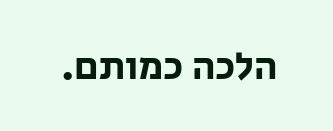הלכה כמותם.